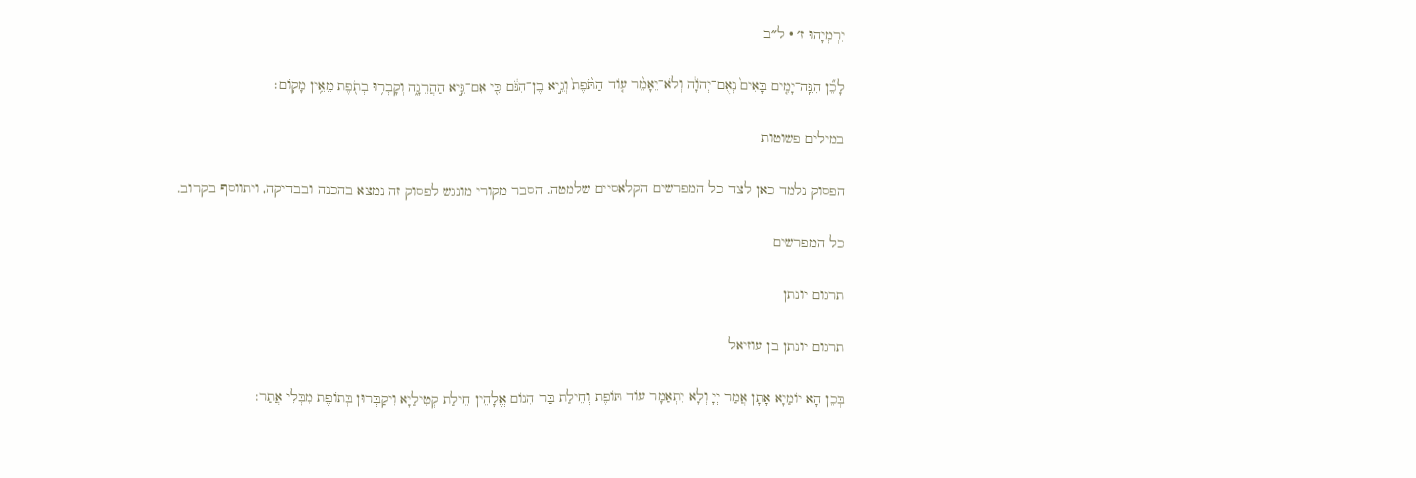יִרְמְיָהוּ ז׳ · ל״ב

לָכֵ֞ן הִנֵּֽה־יָמִ֤ים בָּאִים֙ נְאֻם־יְהֹוָ֔ה וְלֹא־יֵאָמֵ֨ר ע֤וֹד הַתֹּ֙פֶת֙ וְגֵ֣יא בֶן־הִנֹּ֔ם כִּ֖י אִם־גֵּ֣יא הַהֲרֵגָ֑ה וְקָבְר֥וּ בְתֹ֖פֶת מֵאֵ֥ין מָקֽוֹם׃

במילים פשוטות

הפסוק נלמד כאן לצד כל המפרשים הקלאסיים שלמטה. הסבר מקורי מונגש לפסוק זה נמצא בהכנה ובבדיקה, ויתווסף בקרוב.

כל המפרשים

תרגום יונתן

תרגום יונתן בן עוזיאל

בְּכֵן הָא יוֹמַיָא אָתָן אֲמַר יְיָ וְלָא יִתְאַמָר עוֹד תּוֹפֶת וְחֵילַת בַּר הִנוֹם אֱלָהֵין חֵילַת קְטִילַיָא וִיקַבְּרוּן בְּתוֹפֶת מִבְּלִי אֲתַר: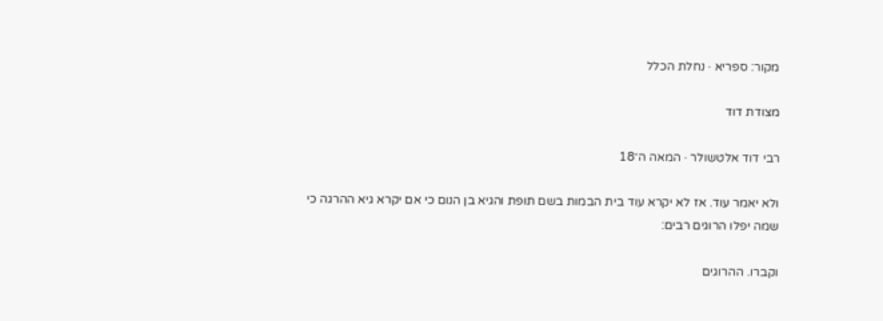מקור: ספריא · נחלת הכלל

מצודת דוד

רבי דוד אלטשולר · המאה ה־18

ולא יאמר עוד. אז לא יקרא עוד בית הבמות בשם תופת והגיא בן הנום כי אם יקרא גיא ההרגה כי שמה יפלו הרוגים רבים:

וקברו. ההרוגים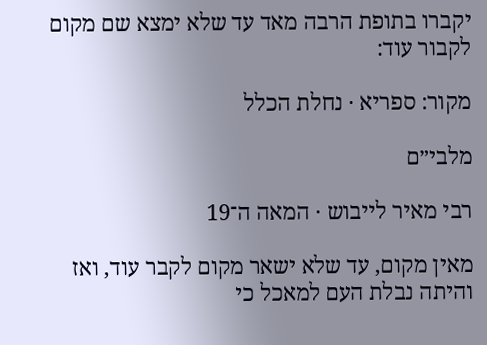יקברו בתופת הרבה מאד עד שלא ימצא שם מקום לקבור עוד:

מקור: ספריא · נחלת הכלל

מלבי״ם

רבי מאיר לייבוש · המאה ה־19

מאין מקום, עד שלא ישאר מקום לקבר עוד, ואז והיתה נבלת העם למאכל כי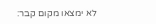לא ימצאו מקום קבר: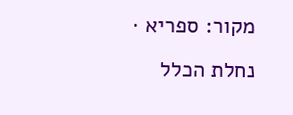מקור: ספריא · נחלת הכלל